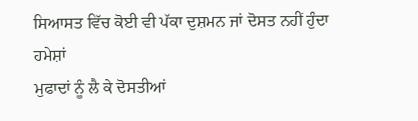ਸਿਆਸਤ ਵਿੱਚ ਕੋਈ ਵੀ ਪੱਕਾ ਦੁਸ਼ਮਨ ਜਾਂ ਦੋਸਤ ਨਹੀਂ ਹੁੰਦਾ ਹਮੇਸ਼ਾਂ
ਮੁਫਾਦਾਂ ਨੂੰ ਲੈ ਕੇ ਦੋਸਤੀਆਂ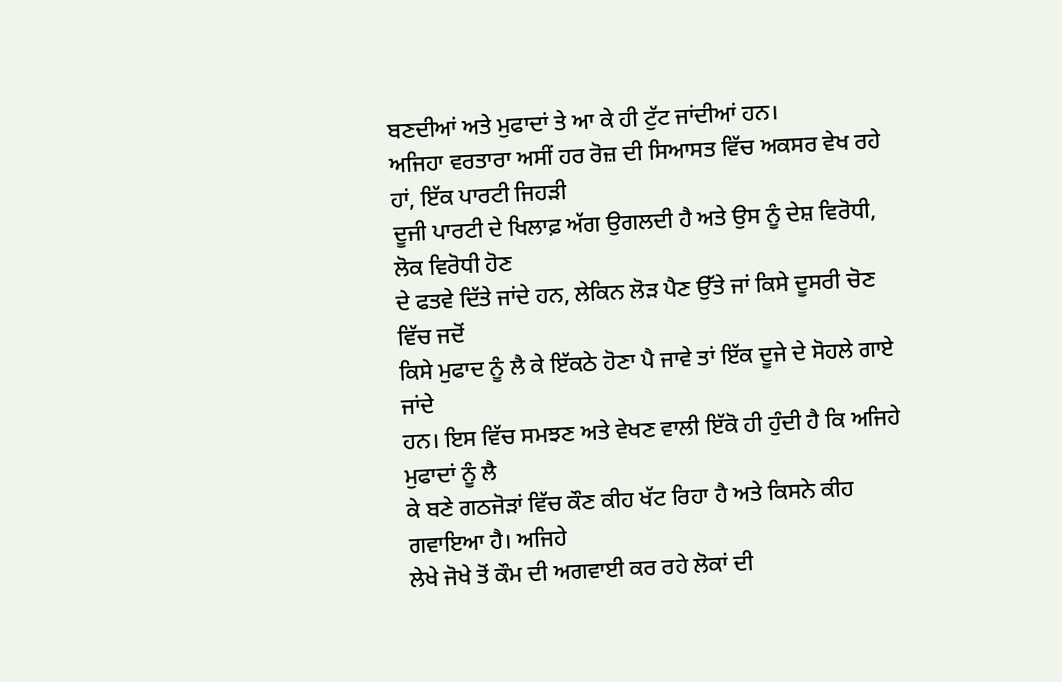ਬਣਦੀਆਂ ਅਤੇ ਮੁਫਾਦਾਂ ਤੇ ਆ ਕੇ ਹੀ ਟੁੱਟ ਜਾਂਦੀਆਂ ਹਨ।
ਅਜਿਹਾ ਵਰਤਾਰਾ ਅਸੀਂ ਹਰ ਰੋਜ਼ ਦੀ ਸਿਆਸਤ ਵਿੱਚ ਅਕਸਰ ਵੇਖ ਰਹੇ ਹਾਂ, ਇੱਕ ਪਾਰਟੀ ਜਿਹੜੀ
ਦੂਜੀ ਪਾਰਟੀ ਦੇ ਖਿਲਾਫ਼ ਅੱਗ ਉਗਲਦੀ ਹੈ ਅਤੇ ਉਸ ਨੂੰ ਦੇਸ਼ ਵਿਰੋਧੀ, ਲੋਕ ਵਿਰੋਧੀ ਹੋਣ
ਦੇ ਫਤਵੇ ਦਿੱਤੇ ਜਾਂਦੇ ਹਨ, ਲੇਕਿਨ ਲੋੜ ਪੈਣ ਉੱਤੇ ਜਾਂ ਕਿਸੇ ਦੂਸਰੀ ਚੋਣ ਵਿੱਚ ਜਦੋਂ
ਕਿਸੇ ਮੁਫਾਦ ਨੂੰ ਲੈ ਕੇ ਇੱਕਠੇ ਹੋਣਾ ਪੈ ਜਾਵੇ ਤਾਂ ਇੱਕ ਦੂਜੇ ਦੇ ਸੋਹਲੇ ਗਾਏ ਜਾਂਦੇ
ਹਨ। ਇਸ ਵਿੱਚ ਸਮਝਣ ਅਤੇ ਵੇਖਣ ਵਾਲੀ ਇੱਕੋ ਹੀ ਹੁੰਦੀ ਹੈ ਕਿ ਅਜਿਹੇ ਮੁਫਾਦਾਂ ਨੂੰ ਲੈ
ਕੇ ਬਣੇ ਗਠਜੋੜਾਂ ਵਿੱਚ ਕੌਣ ਕੀਹ ਖੱਟ ਰਿਹਾ ਹੈ ਅਤੇ ਕਿਸਨੇ ਕੀਹ ਗਵਾਇਆ ਹੈ। ਅਜਿਹੇ
ਲੇਖੇ ਜੋਖੇ ਤੋਂ ਕੌਮ ਦੀ ਅਗਵਾਈ ਕਰ ਰਹੇ ਲੋਕਾਂ ਦੀ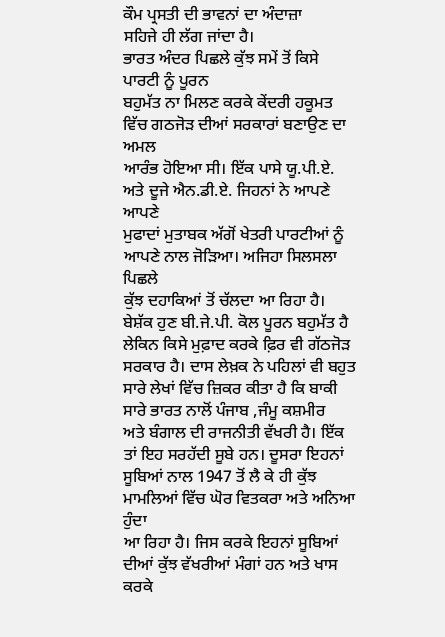ਕੌਮ ਪ੍ਰਸਤੀ ਦੀ ਭਾਵਨਾਂ ਦਾ ਅੰਦਾਜ਼ਾ
ਸਹਿਜੇ ਹੀ ਲੱਗ ਜਾਂਦਾ ਹੈ।
ਭਾਰਤ ਅੰਦਰ ਪਿਛਲੇ ਕੁੱਝ ਸਮੇਂ ਤੋਂ ਕਿਸੇ ਪਾਰਟੀ ਨੂੰ ਪੂਰਨ
ਬਹੁਮੱਤ ਨਾ ਮਿਲਣ ਕਰਕੇ ਕੇਂਦਰੀ ਹਕੂਮਤ ਵਿੱਚ ਗਠਜੋੜ ਦੀਆਂ ਸਰਕਾਰਾਂ ਬਣਾਉਣ ਦਾ ਅਮਲ
ਆਰੰਭ ਹੋਇਆ ਸੀ। ਇੱਕ ਪਾਸੇ ਯੂ.ਪੀ.ਏ. ਅਤੇ ਦੂਜੇ ਐਨ.ਡੀ.ਏ. ਜਿਹਨਾਂ ਨੇ ਆਪਣੇ ਆਪਣੇ
ਮੁਫਾਦਾਂ ਮੁਤਾਬਕ ਅੱਗੋਂ ਖੇਤਰੀ ਪਾਰਟੀਆਂ ਨੂੰ ਆਪਣੇ ਨਾਲ ਜੋੜਿਆ। ਅਜਿਹਾ ਸਿਲਸਲਾ ਪਿਛਲੇ
ਕੁੱਝ ਦਹਾਕਿਆਂ ਤੋਂ ਚੱਲਦਾ ਆ ਰਿਹਾ ਹੈ। ਬੇਸ਼ੱਕ ਹੁਣ ਬੀ.ਜੇ.ਪੀ. ਕੋਲ ਪੂਰਨ ਬਹੁਮੱਤ ਹੈ
ਲੇਕਿਨ ਕਿਸੇ ਮੁਫ਼ਾਦ ਕਰਕੇ ਫ਼ਿਰ ਵੀ ਗੱਠਜੋੜ ਸਰਕਾਰ ਹੈ। ਦਾਸ ਲੇਖ਼ਕ ਨੇ ਪਹਿਲਾਂ ਵੀ ਬਹੁਤ
ਸਾਰੇ ਲੇਖਾਂ ਵਿੱਚ ਜ਼ਿਕਰ ਕੀਤਾ ਹੈ ਕਿ ਬਾਕੀ ਸਾਰੇ ਭਾਰਤ ਨਾਲੋਂ ਪੰਜਾਬ ,ਜੰਮੂ ਕਸ਼ਮੀਰ
ਅਤੇ ਬੰਗਾਲ ਦੀ ਰਾਜਨੀਤੀ ਵੱਖਰੀ ਹੈ। ਇੱਕ ਤਾਂ ਇਹ ਸਰਹੱਦੀ ਸੂਬੇ ਹਨ। ਦੂਸਰਾ ਇਹਨਾਂ
ਸੂਬਿਆਂ ਨਾਲ 1947 ਤੋਂ ਲੈ ਕੇ ਹੀ ਕੁੱਝ ਮਾਮਲਿਆਂ ਵਿੱਚ ਘੋਰ ਵਿਤਕਰਾ ਅਤੇ ਅਨਿਆ ਹੁੰਦਾ
ਆ ਰਿਹਾ ਹੈ। ਜਿਸ ਕਰਕੇ ਇਹਨਾਂ ਸੂਬਿਆਂ ਦੀਆਂ ਕੁੱਝ ਵੱਖਰੀਆਂ ਮੰਗਾਂ ਹਨ ਅਤੇ ਖਾਸ ਕਰਕੇ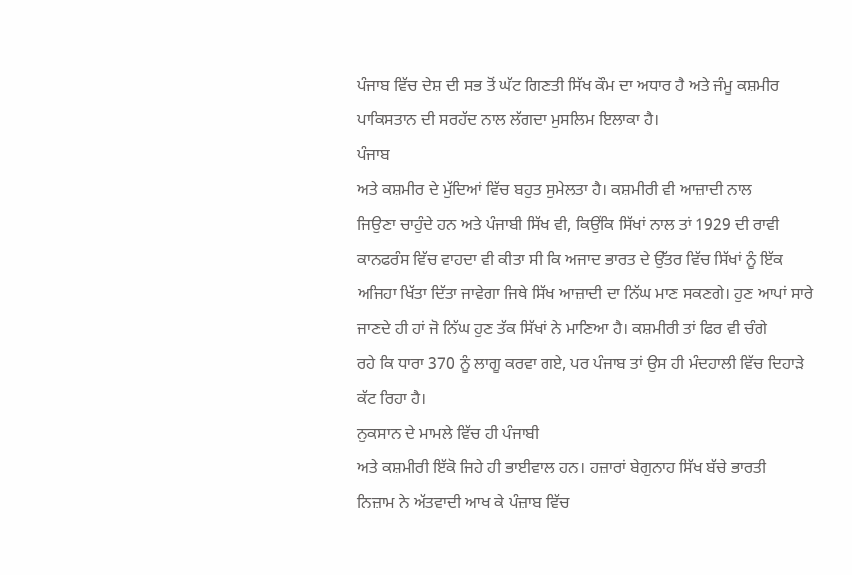ਪੰਜਾਬ ਵਿੱਚ ਦੇਸ਼ ਦੀ ਸਭ ਤੋਂ ਘੱਟ ਗਿਣਤੀ ਸਿੱਖ ਕੌਮ ਦਾ ਅਧਾਰ ਹੈ ਅਤੇ ਜੰਮੂ ਕਸ਼ਮੀਰ
ਪਾਕਿਸਤਾਨ ਦੀ ਸਰਹੱਦ ਨਾਲ ਲੱਗਦਾ ਮੁਸਲਿਮ ਇਲਾਕਾ ਹੈ।
ਪੰਜਾਬ
ਅਤੇ ਕਸ਼ਮੀਰ ਦੇ ਮੁੱਦਿਆਂ ਵਿੱਚ ਬਹੁਤ ਸੁਮੇਲਤਾ ਹੈ। ਕਸ਼ਮੀਰੀ ਵੀ ਆਜ਼ਾਦੀ ਨਾਲ
ਜਿਉਣਾ ਚਾਹੁੰਦੇ ਹਨ ਅਤੇ ਪੰਜਾਬੀ ਸਿੱਖ ਵੀ, ਕਿਉਂਕਿ ਸਿੱਖਾਂ ਨਾਲ ਤਾਂ 1929 ਦੀ ਰਾਵੀ
ਕਾਨਫਰੰਸ ਵਿੱਚ ਵਾਹਦਾ ਵੀ ਕੀਤਾ ਸੀ ਕਿ ਅਜਾਦ ਭਾਰਤ ਦੇ ਉੱਤਰ ਵਿੱਚ ਸਿੱਖਾਂ ਨੂੰ ਇੱਕ
ਅਜਿਹਾ ਖਿੱਤਾ ਦਿੱਤਾ ਜਾਵੇਗਾ ਜਿਥੇ ਸਿੱਖ ਆਜ਼ਾਦੀ ਦਾ ਨਿੱਘ ਮਾਣ ਸਕਣਗੇ। ਹੁਣ ਆਪਾਂ ਸਾਰੇ
ਜਾਣਦੇ ਹੀ ਹਾਂ ਜੋ ਨਿੱਘ ਹੁਣ ਤੱਕ ਸਿੱਖਾਂ ਨੇ ਮਾਣਿਆ ਹੈ। ਕਸ਼ਮੀਰੀ ਤਾਂ ਫਿਰ ਵੀ ਚੰਗੇ
ਰਹੇ ਕਿ ਧਾਰਾ 370 ਨੂੰ ਲਾਗੂ ਕਰਵਾ ਗਏ, ਪਰ ਪੰਜਾਬ ਤਾਂ ਉਸ ਹੀ ਮੰਦਹਾਲੀ ਵਿੱਚ ਦਿਹਾੜੇ
ਕੱਟ ਰਿਹਾ ਹੈ।
ਨੁਕਸਾਨ ਦੇ ਮਾਮਲੇ ਵਿੱਚ ਹੀ ਪੰਜਾਬੀ
ਅਤੇ ਕਸ਼ਮੀਰੀ ਇੱਕੋ ਜਿਹੇ ਹੀ ਭਾਈਵਾਲ ਹਨ। ਹਜ਼ਾਰਾਂ ਬੇਗੁਨਾਹ ਸਿੱਖ ਬੱਚੇ ਭਾਰਤੀ
ਨਿਜ਼ਾਮ ਨੇ ਅੱਤਵਾਦੀ ਆਖ ਕੇ ਪੰਜ਼ਾਬ ਵਿੱਚ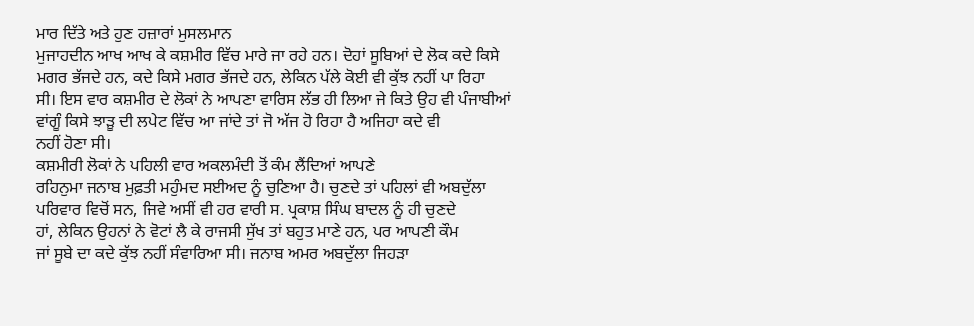ਮਾਰ ਦਿੱਤੇ ਅਤੇ ਹੁਣ ਹਜ਼ਾਰਾਂ ਮੁਸਲਮਾਨ
ਮੁਜਾਹਦੀਨ ਆਖ ਆਖ ਕੇ ਕਸ਼ਮੀਰ ਵਿੱਚ ਮਾਰੇ ਜਾ ਰਹੇ ਹਨ। ਦੋਹਾਂ ਸੂਬਿਆਂ ਦੇ ਲੋਕ ਕਦੇ ਕਿਸੇ
ਮਗਰ ਭੱਜਦੇ ਹਨ, ਕਦੇ ਕਿਸੇ ਮਗਰ ਭੱਜਦੇ ਹਨ, ਲੇਕਿਨ ਪੱਲੇ ਕੋਈ ਵੀ ਕੁੱਝ ਨਹੀਂ ਪਾ ਰਿਹਾ
ਸੀ। ਇਸ ਵਾਰ ਕਸ਼ਮੀਰ ਦੇ ਲੋਕਾਂ ਨੇ ਆਪਣਾ ਵਾਰਿਸ ਲੱਭ ਹੀ ਲਿਆ ਜੇ ਕਿਤੇ ਉਹ ਵੀ ਪੰਜਾਬੀਆਂ
ਵਾਂਗੂੰ ਕਿਸੇ ਝਾੜੂ ਦੀ ਲਪੇਟ ਵਿੱਚ ਆ ਜਾਂਦੇ ਤਾਂ ਜੋ ਅੱਜ ਹੋ ਰਿਹਾ ਹੈ ਅਜਿਹਾ ਕਦੇ ਵੀ
ਨਹੀਂ ਹੋਣਾ ਸੀ।
ਕਸ਼ਮੀਰੀ ਲੋਕਾਂ ਨੇ ਪਹਿਲੀ ਵਾਰ ਅਕਲਮੰਦੀ ਤੋਂ ਕੰਮ ਲੈਂਦਿਆਂ ਆਪਣੇ
ਰਹਿਨੁਮਾ ਜਨਾਬ ਮੁਫ਼ਤੀ ਮਹੁੰਮਦ ਸਈਅਦ ਨੂੰ ਚੁਣਿਆ ਹੈ। ਚੁਣਦੇ ਤਾਂ ਪਹਿਲਾਂ ਵੀ ਅਬਦੁੱਲਾ
ਪਰਿਵਾਰ ਵਿਚੋਂ ਸਨ, ਜਿਵੇ ਅਸੀਂ ਵੀ ਹਰ ਵਾਰੀ ਸ. ਪ੍ਰਕਾਸ਼ ਸਿੰਘ ਬਾਦਲ ਨੂੰ ਹੀ ਚੁਣਦੇ
ਹਾਂ, ਲੇਕਿਨ ਉਹਨਾਂ ਨੇ ਵੋਟਾਂ ਲੈ ਕੇ ਰਾਜਸੀ ਸੁੱਖ ਤਾਂ ਬਹੁਤ ਮਾਣੇ ਹਨ, ਪਰ ਆਪਣੀ ਕੌਮ
ਜਾਂ ਸੂਬੇ ਦਾ ਕਦੇ ਕੁੱਝ ਨਹੀਂ ਸੰਵਾਰਿਆ ਸੀ। ਜਨਾਬ ਅਮਰ ਅਬਦੁੱਲਾ ਜਿਹੜਾ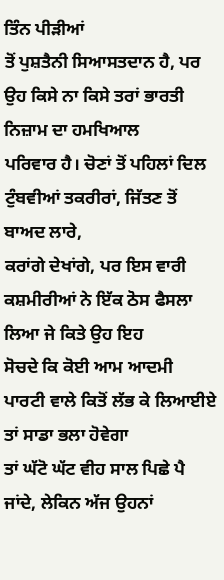ਤਿੰਨ ਪੀੜੀਆਂ
ਤੋਂ ਪੁਸ਼ਤੈਨੀ ਸਿਆਸਤਦਾਨ ਹੈ, ਪਰ ਉਹ ਕਿਸੇ ਨਾ ਕਿਸੇ ਤਰਾਂ ਭਾਰਤੀ ਨਿਜ਼ਾਮ ਦਾ ਹਮਖਿਆਲ
ਪਰਿਵਾਰ ਹੈ। ਚੋਣਾਂ ਤੋਂ ਪਹਿਲਾਂ ਦਿਲ ਟੁੰਬਵੀਆਂ ਤਕਰੀਰਾਂ, ਜਿੱਤਣ ਤੋਂ ਬਾਅਦ ਲਾਰੇ,
ਕਰਾਂਗੇ ਦੇਖਾਂਗੇ, ਪਰ ਇਸ ਵਾਰੀ ਕਸ਼ਮੀਰੀਆਂ ਨੇ ਇੱਕ ਠੋਸ ਫੈਸਲਾ ਲਿਆ ਜੇ ਕਿਤੇ ਉਹ ਇਹ
ਸੋਚਦੇ ਕਿ ਕੋਈ ਆਮ ਆਦਮੀ ਪਾਰਟੀ ਵਾਲੇ ਕਿਤੋਂ ਲੱਭ ਕੇ ਲਿਆਈਏ ਤਾਂ ਸਾਡਾ ਭਲਾ ਹੋਵੇਗਾ
ਤਾਂ ਘੱਟੋ ਘੱਟ ਵੀਹ ਸਾਲ ਪਿਛੇ ਪੈ ਜਾਂਦੇ, ਲੇਕਿਨ ਅੱਜ ਉਹਨਾਂ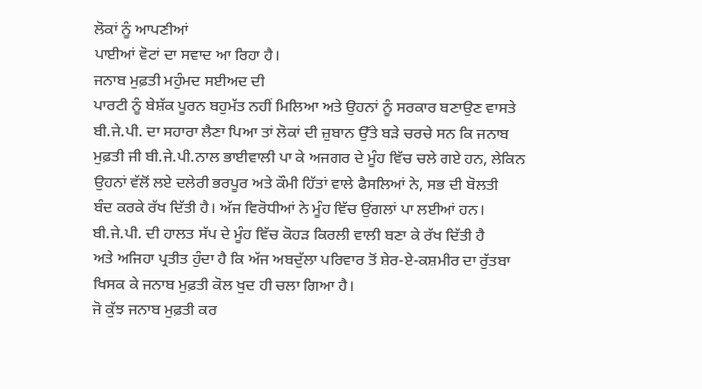ਲੋਕਾਂ ਨੂੰ ਆਪਣੀਆਂ
ਪਾਈਆਂ ਵੋਟਾਂ ਦਾ ਸਵਾਦ ਆ ਰਿਹਾ ਹੈ।
ਜਨਾਬ ਮੁਫ਼ਤੀ ਮਹੁੰਮਦ ਸਈਅਦ ਦੀ
ਪਾਰਟੀ ਨੂੰ ਬੇਸ਼ੱਕ ਪੂਰਨ ਬਹੁਮੱਤ ਨਹੀਂ ਮਿਲਿਆ ਅਤੇ ਉਹਨਾਂ ਨੂੰ ਸਰਕਾਰ ਬਣਾਉਣ ਵਾਸਤੇ
ਬੀ.ਜੇ.ਪੀ. ਦਾ ਸਹਾਰਾ ਲੈਣਾ ਪਿਆ ਤਾਂ ਲੋਕਾਂ ਦੀ ਜ਼ੁਬਾਨ ਉੱਤੇ ਬੜੇ ਚਰਚੇ ਸਨ ਕਿ ਜਨਾਬ
ਮੁਫ਼ਤੀ ਜੀ ਬੀ.ਜੇ.ਪੀ.ਨਾਲ ਭਾਈਵਾਲੀ ਪਾ ਕੇ ਅਜਗਰ ਦੇ ਮੂੰਹ ਵਿੱਚ ਚਲੇ ਗਏ ਹਨ, ਲੇਕਿਨ
ਉਹਨਾਂ ਵੱਲੋਂ ਲਏ ਦਲੇਰੀ ਭਰਪੂਰ ਅਤੇ ਕੌਮੀ ਹਿੱਤਾਂ ਵਾਲੇ ਫੈਸਲਿਆਂ ਨੇ, ਸਭ ਦੀ ਬੋਲਤੀ
ਬੰਦ ਕਰਕੇ ਰੱਖ ਦਿੱਤੀ ਹੈ। ਅੱਜ ਵਿਰੋਧੀਆਂ ਨੇ ਮੂੰਹ ਵਿੱਚ ਉਂਗਲਾਂ ਪਾ ਲਈਆਂ ਹਨ।
ਬੀ.ਜੇ.ਪੀ. ਦੀ ਹਾਲਤ ਸੱਪ ਦੇ ਮੂੰਹ ਵਿੱਚ ਕੋਹੜ ਕਿਰਲੀ ਵਾਲੀ ਬਣਾ ਕੇ ਰੱਖ ਦਿੱਤੀ ਹੈ
ਅਤੇ ਅਜਿਹਾ ਪ੍ਰਤੀਤ ਹੁੰਦਾ ਹੈ ਕਿ ਅੱਜ ਅਬਦੁੱਲਾ ਪਰਿਵਾਰ ਤੋਂ ਸ਼ੇਰ-ਏ-ਕਸ਼ਮੀਰ ਦਾ ਰੁੱਤਬਾ
ਖਿਸਕ ਕੇ ਜਨਾਬ ਮੁਫ਼ਤੀ ਕੋਲ ਖੁਦ ਹੀ ਚਲਾ ਗਿਆ ਹੈ।
ਜੋ ਕੁੱਝ ਜਨਾਬ ਮੁਫ਼ਤੀ ਕਰ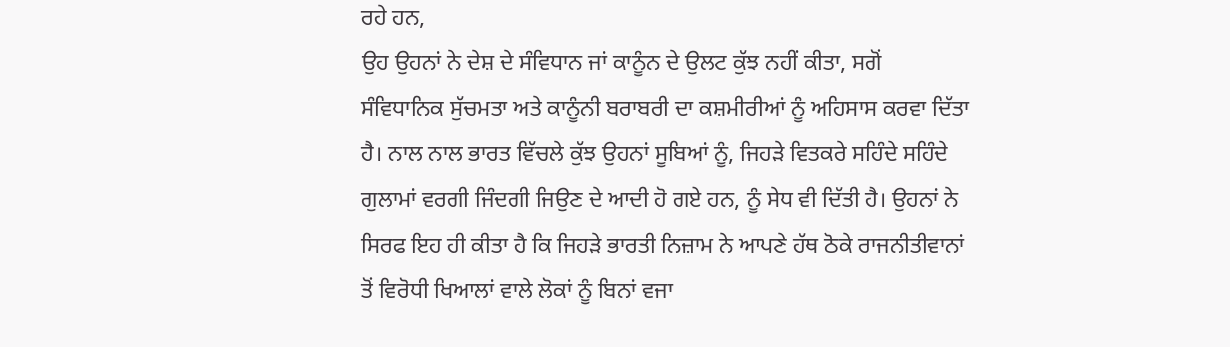ਰਹੇ ਹਨ,
ਉਹ ਉਹਨਾਂ ਨੇ ਦੇਸ਼ ਦੇ ਸੰਵਿਧਾਨ ਜਾਂ ਕਾਨੂੰਨ ਦੇ ਉਲਟ ਕੁੱਝ ਨਹੀਂ ਕੀਤਾ, ਸਗੋਂ
ਸੰਵਿਧਾਨਿਕ ਸੁੱਚਮਤਾ ਅਤੇ ਕਾਨੂੰਨੀ ਬਰਾਬਰੀ ਦਾ ਕਸ਼ਮੀਰੀਆਂ ਨੂੰ ਅਹਿਸਾਸ ਕਰਵਾ ਦਿੱਤਾ
ਹੈ। ਨਾਲ ਨਾਲ ਭਾਰਤ ਵਿੱਚਲੇ ਕੁੱਝ ਉਹਨਾਂ ਸੂਬਿਆਂ ਨੂੰ, ਜਿਹੜੇ ਵਿਤਕਰੇ ਸਹਿੰਦੇ ਸਹਿੰਦੇ
ਗੁਲਾਮਾਂ ਵਰਗੀ ਜਿੰਦਗੀ ਜਿਉਣ ਦੇ ਆਦੀ ਹੋ ਗਏ ਹਨ, ਨੂੰ ਸੇਧ ਵੀ ਦਿੱਤੀ ਹੈ। ਉਹਨਾਂ ਨੇ
ਸਿਰਫ ਇਹ ਹੀ ਕੀਤਾ ਹੈ ਕਿ ਜਿਹੜੇ ਭਾਰਤੀ ਨਿਜ਼ਾਮ ਨੇ ਆਪਣੇ ਹੱਥ ਠੋਕੇ ਰਾਜਨੀਤੀਵਾਨਾਂ
ਤੋਂ ਵਿਰੋਧੀ ਖਿਆਲਾਂ ਵਾਲੇ ਲੋਕਾਂ ਨੂੰ ਬਿਨਾਂ ਵਜਾ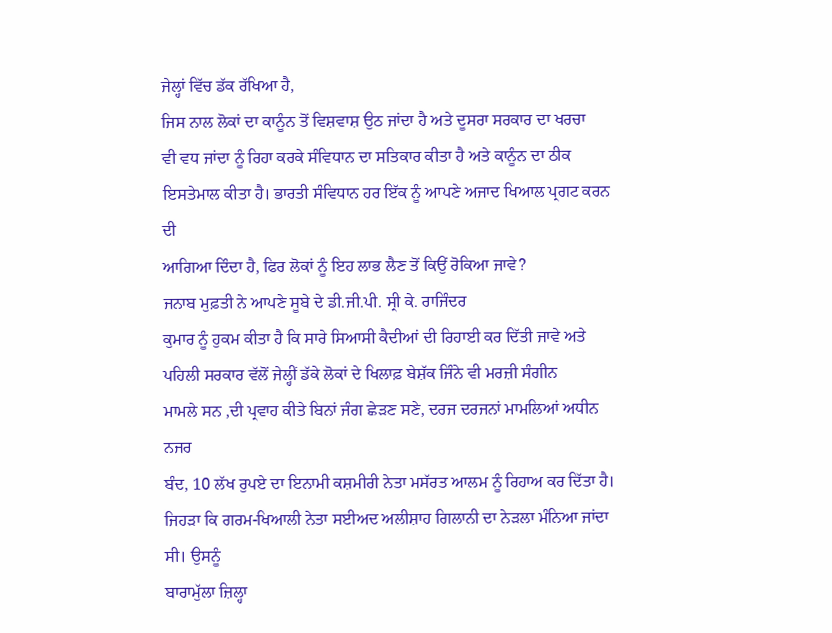ਜੇਲ੍ਹਾਂ ਵਿੱਚ ਡੱਕ ਰੱਖਿਆ ਹੈ,
ਜਿਸ ਨਾਲ ਲੋਕਾਂ ਦਾ ਕਾਨੂੰਨ ਤੋਂ ਵਿਸ਼ਵਾਸ਼ ਉਠ ਜਾਂਦਾ ਹੈ ਅਤੇ ਦੂਸਰਾ ਸਰਕਾਰ ਦਾ ਖਰਚਾ
ਵੀ ਵਧ ਜਾਂਦਾ ਨੂੰ ਰਿਹਾ ਕਰਕੇ ਸੰਵਿਧਾਨ ਦਾ ਸਤਿਕਾਰ ਕੀਤਾ ਹੈ ਅਤੇ ਕਾਨੂੰਨ ਦਾ ਠੀਕ
ਇਸਤੇਮਾਲ ਕੀਤਾ ਹੈ। ਭਾਰਤੀ ਸੰਵਿਧਾਨ ਹਰ ਇੱਕ ਨੂੰ ਆਪਣੇ ਅਜਾਦ ਖਿਆਲ ਪ੍ਰਗਟ ਕਰਨ ਦੀ
ਆਗਿਆ ਦਿੰਦਾ ਹੈ, ਫਿਰ ਲੋਕਾਂ ਨੂੰ ਇਹ ਲਾਭ ਲੈਣ ਤੋਂ ਕਿਉਂ ਰੋਕਿਆ ਜਾਵੇ?
ਜਨਾਬ ਮੁਫ਼ਤੀ ਨੇ ਆਪਣੇ ਸੂਬੇ ਦੇ ਡੀ.ਜੀ.ਪੀ. ਸ੍ਰੀ ਕੇ. ਰਾਜਿੰਦਰ
ਕੁਮਾਰ ਨੂੰ ਹੁਕਮ ਕੀਤਾ ਹੈ ਕਿ ਸਾਰੇ ਸਿਆਸੀ ਕੈਦੀਆਂ ਦੀ ਰਿਹਾਈ ਕਰ ਦਿੱਤੀ ਜਾਵੇ ਅਤੇ
ਪਹਿਲੀ ਸਰਕਾਰ ਵੱਲੋਂ ਜੇਲ੍ਹੀਂ ਡੱਕੇ ਲੋਕਾਂ ਦੇ ਖਿਲਾਫ਼ ਬੇਸ਼ੱਕ ਜਿੰਨੇ ਵੀ ਮਰਜ਼ੀ ਸੰਗੀਨ
ਮਾਮਲੇ ਸਨ ,ਦੀ ਪ੍ਰਵਾਹ ਕੀਤੇ ਬਿਨਾਂ ਜੰਗ ਛੇੜਣ ਸਣੇ, ਦਰਜ ਦਰਜਨਾਂ ਮਾਮਲਿਆਂ ਅਧੀਨ ਨਜਰ
ਬੰਦ, 10 ਲੱਖ ਰੁਪਏ ਦਾ ਇਨਾਮੀ ਕਸ਼ਮੀਰੀ ਨੇਤਾ ਮਸੱਰਤ ਆਲਮ ਨੂੰ ਰਿਹਾਅ ਕਰ ਦਿੱਤਾ ਹੈ।
ਜਿਹੜਾ ਕਿ ਗਰਮ-ਖਿਆਲੀ ਨੇਤਾ ਸਈਅਦ ਅਲੀਸ਼ਾਹ ਗਿਲਾਨੀ ਦਾ ਨੇੜਲਾ ਮੰਨਿਆ ਜਾਂਦਾ ਸੀ। ਉਸਨੂੰ
ਬਾਰਾਮੁੱਲਾ ਜ਼ਿਲ੍ਹਾ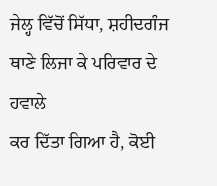ਜੇਲ੍ਹ ਵਿੱਚੋਂ ਸਿੱਧਾ, ਸ਼ਹੀਦਗੰਜ ਥਾਣੇ ਲਿਜਾ ਕੇ ਪਰਿਵਾਰ ਦੇ ਹਵਾਲੇ
ਕਰ ਦਿੱਤਾ ਗਿਆ ਹੈ, ਕੋਈ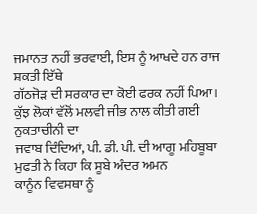ਜਮਾਨਤ ਨਹੀਂ ਭਰਵਾਈ, ਇਸ ਨੂੰ ਆਖਦੇ ਹਨ ਰਾਜ ਸ਼ਕਤੀ ਇੱਥੇ
ਗੱਠਜੋੜ ਦੀ ਸਰਕਾਰ ਦਾ ਕੋਈ ਫਰਕ ਨਹੀਂ ਪਿਆ।
ਕੁੱਝ ਲੋਕਾਂ ਵੱਲੋਂ ਮਲਵੀ ਜੀਭ ਨਾਲ ਕੀਤੀ ਗਈ ਨੁਕਤਾਚੀਨੀ ਦਾ
ਜਵਾਬ ਦਿੰਦਿਆਂ, ਪੀ. ਡੀ. ਪੀ. ਦੀ ਆਗੂ ਮਹਿਬੂਬਾ ਮੁਫਤੀ ਨੇ ਕਿਹਾ ਕਿ ਸੂਬੇ ਅੰਦਰ ਅਮਨ
ਕਾਨੂੰਨ ਵਿਵਸਥਾ ਨੂੰ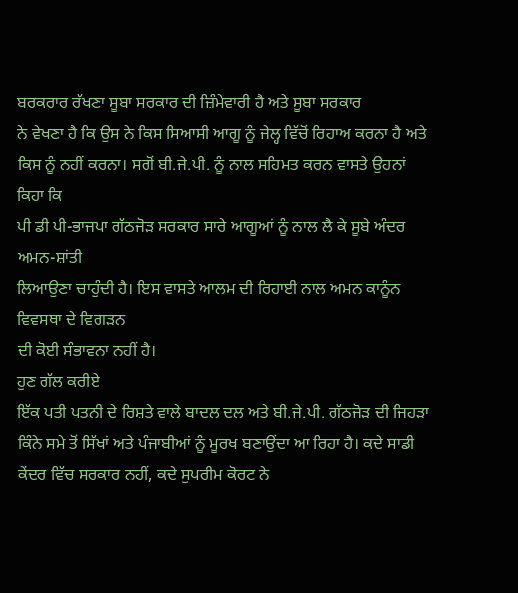ਬਰਕਰਾਰ ਰੱਖਣਾ ਸੂਬਾ ਸਰਕਾਰ ਦੀ ਜ਼ਿੰਮੇਵਾਰੀ ਹੈ ਅਤੇ ਸੂਬਾ ਸਰਕਾਰ
ਨੇ ਵੇਖਣਾ ਹੈ ਕਿ ਉਸ ਨੇ ਕਿਸ ਸਿਆਸੀ ਆਗੂ ਨੂੰ ਜੇਲ੍ਹ ਵਿੱਚੋਂ ਰਿਹਾਅ ਕਰਨਾ ਹੈ ਅਤੇ
ਕਿਸ ਨੂੰ ਨਹੀਂ ਕਰਨਾ। ਸਗੋਂ ਬੀ.ਜੇ.ਪੀ. ਨੂੰ ਨਾਲ ਸਹਿਮਤ ਕਰਨ ਵਾਸਤੇ ਉਹਨਾਂ ਕਿਹਾ ਕਿ
ਪੀ ਡੀ ਪੀ-ਭਾਜਪਾ ਗੱਠਜੋੜ ਸਰਕਾਰ ਸਾਰੇ ਆਗੂਆਂ ਨੂੰ ਨਾਲ ਲੈ ਕੇ ਸੂਬੇ ਅੰਦਰ ਅਮਨ-ਸ਼ਾਂਤੀ
ਲਿਆਉਣਾ ਚਾਹੁੰਦੀ ਹੈ। ਇਸ ਵਾਸਤੇ ਆਲਮ ਦੀ ਰਿਹਾਈ ਨਾਲ ਅਮਨ ਕਾਨੂੰਨ ਵਿਵਸਥਾ ਦੇ ਵਿਗੜਨ
ਦੀ ਕੋਈ ਸੰਭਾਵਨਾ ਨਹੀਂ ਹੈ।
ਹੁਣ ਗੱਲ ਕਰੀਏ
ਇੱਕ ਪਤੀ ਪਤਨੀ ਦੇ ਰਿਸ਼ਤੇ ਵਾਲੇ ਬਾਦਲ ਦਲ ਅਤੇ ਬੀ.ਜੇ.ਪੀ. ਗੱਠਜੋੜ ਦੀ ਜਿਹੜਾ
ਕਿੰਨੇ ਸਮੇ ਤੋਂ ਸਿੱਖਾਂ ਅਤੇ ਪੰਜਾਬੀਆਂ ਨੂੰ ਮੂਰਖ ਬਣਾਉਂਦਾ ਆ ਰਿਹਾ ਹੈ। ਕਦੇ ਸਾਡੀ
ਕੇਂਦਰ ਵਿੱਚ ਸਰਕਾਰ ਨਹੀਂ, ਕਦੇ ਸੁਪਰੀਮ ਕੋਰਟ ਨੇ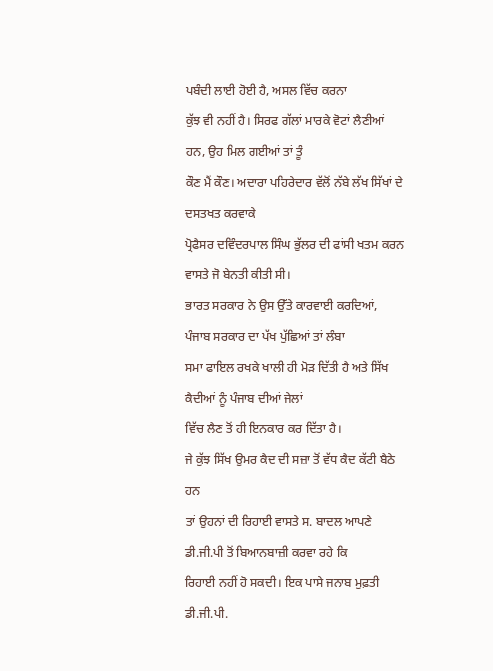ਪਬੰਦੀ ਲਾਈ ਹੋਈ ਹੈ, ਅਸਲ ਵਿੱਚ ਕਰਨਾ
ਕੁੱਝ ਵੀ ਨਹੀਂ ਹੈ। ਸਿਰਫ ਗੱਲਾਂ ਮਾਰਕੇ ਵੋਟਾਂ ਲੈਣੀਆਂ ਹਨ, ਉਹ ਮਿਲ ਗਈਆਂ ਤਾਂ ਤੂੰ
ਕੌਣ ਮੈਂ ਕੌਣ। ਅਦਾਰਾ ਪਹਿਰੇਦਾਰ ਵੱਲੋਂ ਨੱਬੇ ਲੱਖ ਸਿੱਖਾਂ ਦੇ ਦਸਤਖਤ ਕਰਵਾਕੇ
ਪ੍ਰੋਫੈਸਰ ਦਵਿੰਦਰਪਾਲ ਸਿੰਘ ਭੁੱਲਰ ਦੀ ਫਾਂਸੀ ਖਤਮ ਕਰਨ ਵਾਸਤੇ ਜੋ ਬੇਨਤੀ ਕੀਤੀ ਸੀ।
ਭਾਰਤ ਸਰਕਾਰ ਨੇ ਉਸ ਉੱਤੇ ਕਾਰਵਾਈ ਕਰਦਿਆਂ, ਪੰਜਾਬ ਸਰਕਾਰ ਦਾ ਪੱਖ ਪੁੱਛਿਆਂ ਤਾਂ ਲੰਬਾ
ਸਮਾ ਫਾਇਲ ਰਖਕੇ ਖਾਲੀ ਹੀ ਮੋੜ ਦਿੱਤੀ ਹੈ ਅਤੇ ਸਿੱਖ ਕੈਦੀਆਂ ਨੂੰ ਪੰਜਾਬ ਦੀਆਂ ਜੇਲਾਂ
ਵਿੱਚ ਲੈਣ ਤੋਂ ਹੀ ਇਨਕਾਰ ਕਰ ਦਿੱਤਾ ਹੈ।
ਜੇ ਕੁੱਝ ਸਿੱਖ ਉਮਰ ਕੈਦ ਦੀ ਸਜ਼ਾ ਤੋਂ ਵੱਧ ਕੈਦ ਕੱਟੀ ਬੈਠੇ ਹਨ
ਤਾਂ ਉਹਨਾਂ ਦੀ ਰਿਹਾਈ ਵਾਸਤੇ ਸ. ਬਾਦਲ ਆਪਣੇ ਡੀ.ਜੀ.ਪੀ ਤੋਂ ਬਿਆਨਬਾਜ਼ੀ ਕਰਵਾ ਰਹੇ ਕਿ
ਰਿਹਾਈ ਨਹੀਂ ਹੋ ਸਕਦੀ। ਇਕ ਪਾਸੇ ਜਨਾਬ ਮੁਫ਼ਤੀ ਡੀ.ਜੀ.ਪੀ.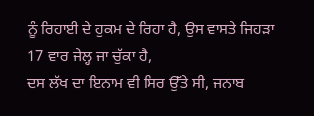ਨੂੰ ਰਿਹਾਈ ਦੇ ਹੁਕਮ ਦੇ ਰਿਹਾ ਹੈ, ਉਸ ਵਾਸਤੇ ਜਿਹੜਾ 17 ਵਾਰ ਜੇਲ੍ਹ ਜਾ ਚੁੱਕਾ ਹੈ,
ਦਸ ਲੱਖ ਦਾ ਇਨਾਮ ਵੀ ਸਿਰ ਉੱਤੇ ਸੀ, ਜਨਾਬ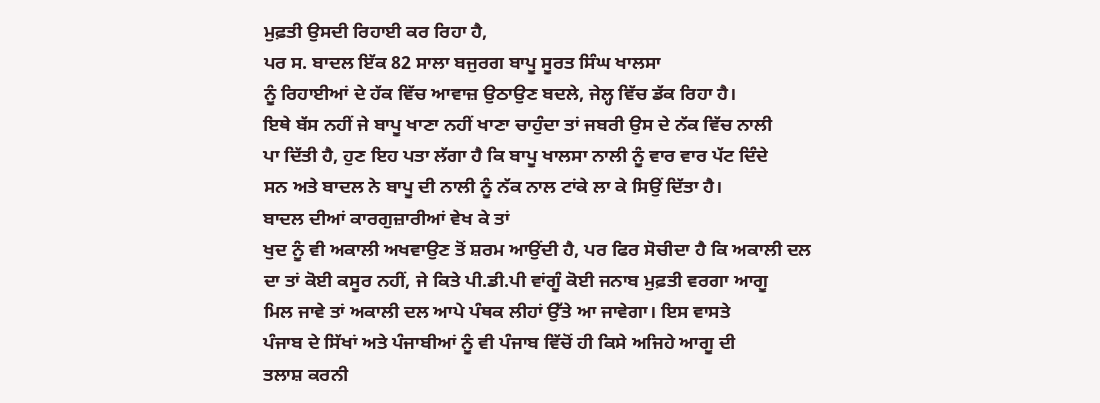ਮੁਫ਼ਤੀ ਉਸਦੀ ਰਿਹਾਈ ਕਰ ਰਿਹਾ ਹੈ,
ਪਰ ਸ. ਬਾਦਲ ਇੱਕ 82 ਸਾਲਾ ਬਜੁਰਗ ਬਾਪੂ ਸੂਰਤ ਸਿੰਘ ਖਾਲਸਾ
ਨੂੰ ਰਿਹਾਈਆਂ ਦੇ ਹੱਕ ਵਿੱਚ ਆਵਾਜ਼ ਉਠਾਉਣ ਬਦਲੇ, ਜੇਲ੍ਹ ਵਿੱਚ ਡੱਕ ਰਿਹਾ ਹੈ।
ਇਥੇ ਬੱਸ ਨਹੀਂ ਜੇ ਬਾਪੂ ਖਾਣਾ ਨਹੀਂ ਖਾਣਾ ਚਾਹੁੰਦਾ ਤਾਂ ਜਬਰੀ ਉਸ ਦੇ ਨੱਕ ਵਿੱਚ ਨਾਲੀ
ਪਾ ਦਿੱਤੀ ਹੈ, ਹੁਣ ਇਹ ਪਤਾ ਲੱਗਾ ਹੈ ਕਿ ਬਾਪੂ ਖਾਲਸਾ ਨਾਲੀ ਨੂੰ ਵਾਰ ਵਾਰ ਪੱਟ ਦਿੰਦੇ
ਸਨ ਅਤੇ ਬਾਦਲ ਨੇ ਬਾਪੂ ਦੀ ਨਾਲੀ ਨੂੰ ਨੱਕ ਨਾਲ ਟਾਂਕੇ ਲਾ ਕੇ ਸਿਉਂ ਦਿੱਤਾ ਹੈ।
ਬਾਦਲ ਦੀਆਂ ਕਾਰਗੁਜ਼ਾਰੀਆਂ ਵੇਖ ਕੇ ਤਾਂ
ਖੁਦ ਨੂੰ ਵੀ ਅਕਾਲੀ ਅਖਵਾਉਣ ਤੋਂ ਸ਼ਰਮ ਆਉਂਦੀ ਹੈ, ਪਰ ਫਿਰ ਸੋਚੀਦਾ ਹੈ ਕਿ ਅਕਾਲੀ ਦਲ
ਦਾ ਤਾਂ ਕੋਈ ਕਸੂਰ ਨਹੀਂ, ਜੇ ਕਿਤੇ ਪੀ.ਡੀ.ਪੀ ਵਾਂਗੂੰ ਕੋਈ ਜਨਾਬ ਮੁਫ਼ਤੀ ਵਰਗਾ ਆਗੂ
ਮਿਲ ਜਾਵੇ ਤਾਂ ਅਕਾਲੀ ਦਲ ਆਪੇ ਪੰਥਕ ਲੀਹਾਂ ਉੱਤੇ ਆ ਜਾਵੇਗਾ। ਇਸ ਵਾਸਤੇ
ਪੰਜਾਬ ਦੇ ਸਿੱਖਾਂ ਅਤੇ ਪੰਜਾਬੀਆਂ ਨੂੰ ਵੀ ਪੰਜਾਬ ਵਿੱਚੋਂ ਹੀ ਕਿਸੇ ਅਜਿਹੇ ਆਗੂ ਦੀ
ਤਲਾਸ਼ ਕਰਨੀ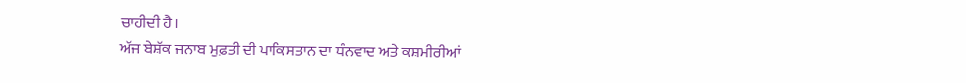ਚਾਹੀਦੀ ਹੈ।
ਅੱਜ ਬੇਸ਼ੱਕ ਜਨਾਬ ਮੁਫ਼ਤੀ ਦੀ ਪਾਕਿਸਤਾਨ ਦਾ ਧੰਨਵਾਦ ਅਤੇ ਕਸ਼ਮੀਰੀਆਂ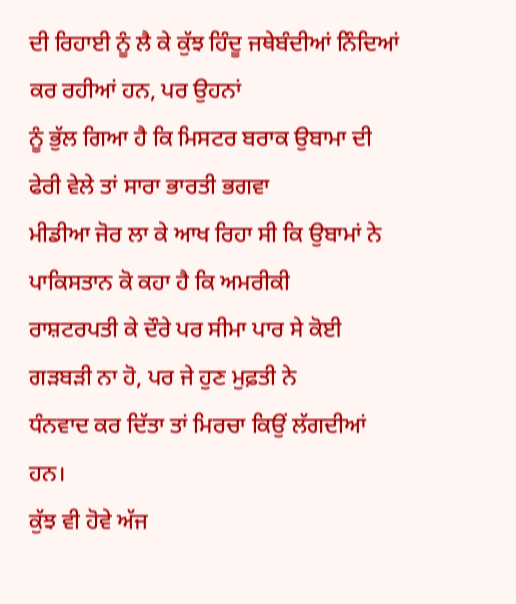ਦੀ ਰਿਹਾਈ ਨੂੰ ਲੈ ਕੇ ਕੁੱਝ ਹਿੰਦੂ ਜਥੇਬੰਦੀਆਂ ਨਿੰਦਿਆਂ ਕਰ ਰਹੀਆਂ ਹਨ, ਪਰ ਉਹਨਾਂ
ਨੂੰ ਭੁੱਲ ਗਿਆ ਹੈ ਕਿ ਮਿਸਟਰ ਬਰਾਕ ਉਬਾਮਾ ਦੀ ਫੇਰੀ ਵੇਲੇ ਤਾਂ ਸਾਰਾ ਭਾਰਤੀ ਭਗਵਾ
ਮੀਡੀਆ ਜੋਰ ਲਾ ਕੇ ਆਖ ਰਿਹਾ ਸੀ ਕਿ ਉਬਾਮਾਂ ਨੇ ਪਾਕਿਸਤਾਨ ਕੋ ਕਹਾ ਹੈ ਕਿ ਅਮਰੀਕੀ
ਰਾਸ਼ਟਰਪਤੀ ਕੇ ਦੌਰੇ ਪਰ ਸੀਮਾ ਪਾਰ ਸੇ ਕੋਈ ਗੜਬੜੀ ਨਾ ਹੋ, ਪਰ ਜੇ ਹੁਣ ਮੁਫ਼ਤੀ ਨੇ
ਧੰਨਵਾਦ ਕਰ ਦਿੱਤਾ ਤਾਂ ਮਿਰਚਾ ਕਿਉਂ ਲੱਗਦੀਆਂ ਹਨ।
ਕੁੱਝ ਵੀ ਹੋਵੇ ਅੱਜ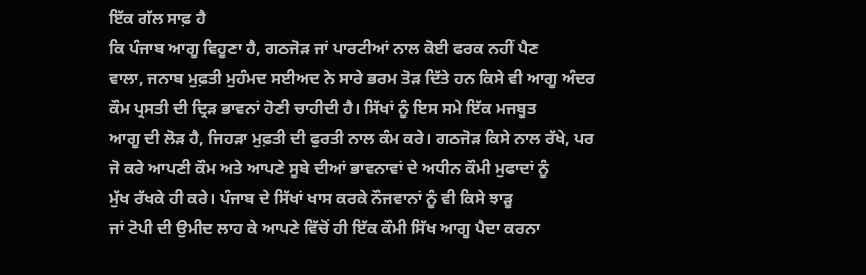ਇੱਕ ਗੱਲ ਸਾਫ਼ ਹੈ
ਕਿ ਪੰਜਾਬ ਆਗੂ ਵਿਹੂਣਾ ਹੈ, ਗਠਜੋੜ ਜਾਂ ਪਾਰਟੀਆਂ ਨਾਲ ਕੋਈ ਫਰਕ ਨਹੀਂ ਪੈਣ
ਵਾਲਾ, ਜਨਾਬ ਮੁਫ਼ਤੀ ਮੁਹੰਮਦ ਸਈਅਦ ਨੇ ਸਾਰੇ ਭਰਮ ਤੋੜ ਦਿੱਤੇ ਹਨ ਕਿਸੇ ਵੀ ਆਗੂ ਅੰਦਰ
ਕੌਮ ਪ੍ਰਸਤੀ ਦੀ ਦ੍ਰਿੜ ਭਾਵਨਾਂ ਹੋਣੀ ਚਾਹੀਦੀ ਹੈ। ਸਿੱਖਾਂ ਨੂੰ ਇਸ ਸਮੇ ਇੱਕ ਮਜਬੂਤ
ਆਗੂ ਦੀ ਲੋੜ ਹੈ, ਜਿਹੜਾ ਮੁਫ਼ਤੀ ਦੀ ਫੁਰਤੀ ਨਾਲ ਕੰਮ ਕਰੇ। ਗਠਜੋੜ ਕਿਸੇ ਨਾਲ ਰੱਖੇ, ਪਰ
ਜੋ ਕਰੇ ਆਪਣੀ ਕੌਮ ਅਤੇ ਆਪਣੇ ਸੂਬੇ ਦੀਆਂ ਭਾਵਨਾਵਾਂ ਦੇ ਅਧੀਨ ਕੌਮੀ ਮੁਫਾਦਾਂ ਨੂੰ
ਮੁੱਖ ਰੱਖਕੇ ਹੀ ਕਰੇ। ਪੰਜਾਬ ਦੇ ਸਿੱਖਾਂ ਖਾਸ ਕਰਕੇ ਨੌਜਵਾਨਾਂ ਨੂੰ ਵੀ ਕਿਸੇ ਝਾੜੂ
ਜਾਂ ਟੋਪੀ ਦੀ ਉਮੀਦ ਲਾਹ ਕੇ ਆਪਣੇ ਵਿੱਚੋਂ ਹੀ ਇੱਕ ਕੌਮੀ ਸਿੱਖ ਆਗੂ ਪੈਦਾ ਕਰਨਾ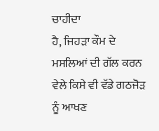ਚਾਹੀਦਾ
ਹੈ, ਜਿਹੜਾ ਕੌਮ ਦੇ ਮਸਲਿਆਂ ਦੀ ਗੱਲ ਕਰਨ ਵੇਲੇ ਕਿਸੇ ਵੀ ਵੱਡੇ ਗਠਜੋੜ ਨੂੰ ਆਖਣ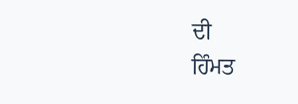ਦੀ
ਹਿੰਮਤ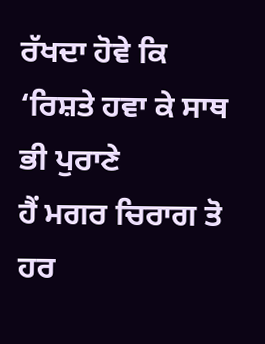ਰੱਖਦਾ ਹੋਵੇ ਕਿ ‘ਰਿਸ਼ਤੇ ਹਵਾ ਕੇ ਸਾਥ ਭੀ ਪੁਰਾਣੇ
ਹੈਂ ਮਗਰ ਚਿਰਾਗ ਤੋ ਹਰ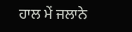ਹਾਲ ਮੇਂ ਜਲਾਨੇ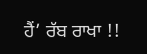ਹੈਂ’ ਰੱਬ ਰਾਖਾ !!